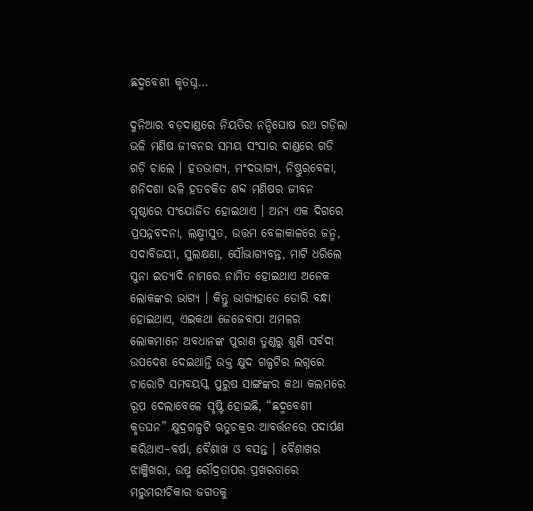ଛଦ୍ମବେଶୀ କୃତଘ୍ନ…

ଦୁନିଆର ବଡ଼ଦାଣ୍ଡରେ ନିୟତିର ନନ୍ଦିଘୋଷ ରଥ ଗଡ଼ିଲା ଭଳି ମଣିଷ ଜୀବନର ସମୟ ସଂସାର ଦାଣ୍ଡରେ ଗଡି ଗଡ଼ି ଚାଲେ । ହତଭାଗ୍ୟ, ମଂଦଭାଗ୍ୟ, ନିଷ୍ଠୁରବେଳା, ଶନିଦଶା ଭଳି ହତଚକିତ ଶବ୍ଦ ମଣିଷର ଜୀବନ ପୃଷ୍ଠାରେ ସଂଯୋଜିତ ହୋଇଥାଏ । ଅନ୍ୟ ଏକ ଦିଗରେ ପ୍ରସନ୍ନବଦନା, ଲକ୍ଷ୍ମୀସୁତ, ଉତ୍ତମ ବେଳାକାଳରେ ଜନ୍ମ, ସଦାବିଜୟୀ, ସୁଲକ୍ଷଣା, ସୌଭାଗ୍ୟବନ୍ତ, ମାଟି ଧରିଲେ ସୁନା ଇତ୍ୟାଦି ନାମରେ ନାମିତ ହୋଇଥାଏ ଅନେକ ଲୋକଙ୍କର ଭାଗ୍ୟ । କିନ୍ତୁ ଭାଗ୍ୟହାତେ ଡୋରି ବନ୍ଧା ହୋଇଥାଏ, ଏଇକଥା ଜେଜେବାପା ଅମଳର ଲୋକମାନେ ଅବଧାନଙ୍କ ପୁରାଣ ତୁଣ୍ଡରୁ ଶୁଣି ସର୍ବଦା ଉପଦେଶ ଦେଇଥାନ୍ତି ଉକ୍ତ କ୍ଷୁଦ ଗଳ୍ପଟିର ଲଗ୍ନରେ ଚାରୋଟି ସମବୟସ୍କ ପୁରୁଷ ସାଙ୍ଗଙ୍କର କଥା କଲମରେ ରୂପ ଦେଲାବେଳେ ସୃଷ୍ଟି ହୋଇଛି, “ଛଦ୍ମବେଶୀ କୃତଘନ” କ୍ଷୁଦ୍ରଗଳ୍ପଟି ଋତୁଚକ୍ରର ଆବର୍ତ୍ତନରେ ପଦାର୍ପଣ କରିଥାଏ–ବର୍ଷା, ବୈଶାଖ ଓ ବସନ୍ତ । ବୈଶାଖର ଝାଞ୍ଜିଖରା, ଉଷ୍ମ ରୌଦ୍ରତାପର ପ୍ରଖରତାରେ ମରୁମରୀଚିକାର ଜଗତକୁ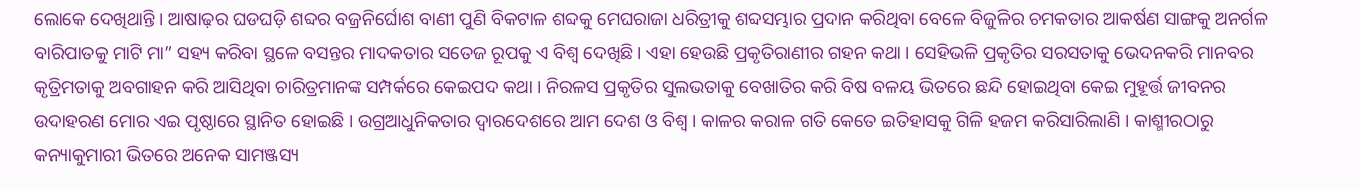ଲୋକେ ଦେଖିଥାନ୍ତି । ଆଷାଢ଼ର ଘଡଘଡ଼ି ଶବ୍ଦର ବଜ୍ରନିର୍ଘୋଶ ବାଣୀ ପୁଣି ବିକଟାଳ ଶବ୍ଦକୁ ମେଘରାଜା ଧରିତ୍ରୀକୁ ଶବ୍ଦସମ୍ଭାର ପ୍ରଦାନ କରିଥିବା ବେଳେ ବିଜୁଳିର ଚମକତାର ଆକର୍ଷଣ ସାଙ୍ଗକୁ ଅନର୍ଗଳ ବାରିପାତକୁ ମାଟି ମା” ସହ୍ୟ କରିବା ସ୍ଥଳେ ବସନ୍ତର ମାଦକତାର ସତେଜ ରୂପକୁ ଏ ବିଶ୍ୱ ଦେଖିଛି । ଏହା ହେଉଛି ପ୍ରକୃତିରାଣୀର ଗହନ କଥା । ସେହିଭଳି ପ୍ରକୃତିର ସରସତାକୁ ଭେଦନକରି ମାନବର କୃତ୍ରିମତାକୁ ଅବଗାହନ କରି ଆସିଥିବା ଚାରିତ୍ରମାନଙ୍କ ସମ୍ପର୍କରେ କେଇପଦ କଥା । ନିରଳସ ପ୍ରକୃତିର ସୁଲଭତାକୁ ବେଖାତିର କରି ବିଷ ବଳୟ ଭିତରେ ଛନ୍ଦି ହୋଇଥିବା କେଇ ମୁହୂର୍ତ୍ତ ଜୀବନର ଉଦାହରଣ ମୋର ଏଇ ପୃଷ୍ଠାରେ ସ୍ଥାନିତ ହୋଇଛି । ଉଗ୍ରଆଧୁନିକତାର ଦ୍ୱାରଦେଶରେ ଆମ ଦେଶ ଓ ବିଶ୍ୱ । କାଳର କରାଳ ଗତି କେତେ ଇତିହାସକୁ ଗିଳି ହଜମ କରିସାରିଲାଣି । କାଶ୍ମୀରଠାରୁ କନ୍ୟାକୁମାରୀ ଭିତରେ ଅନେକ ସାମଞ୍ଜସ୍ୟ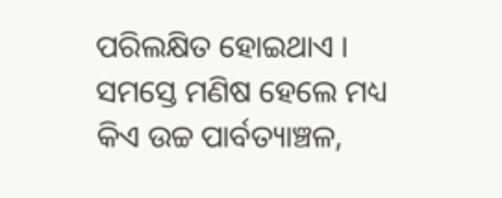ପରିଲକ୍ଷିତ ହୋଇଥାଏ । ସମସ୍ତେ ମଣିଷ ହେଲେ ମଧ୍ୟ କିଏ ଉଚ୍ଚ ପାର୍ବତ୍ୟାଞ୍ଚଳ,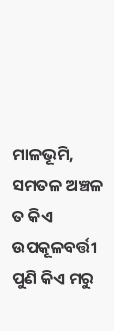ମାଳଭୂମି, ସମତଳ ଅଞ୍ଚଳ ତ କିଏ ଉପକୂଳବର୍ତ୍ତୀ ପୁଣି କିଏ ମରୁ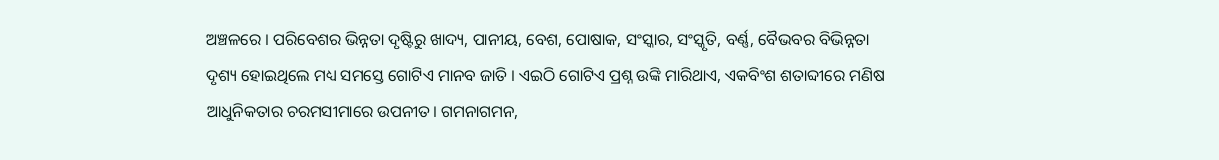ଅଞ୍ଚଳରେ । ପରିବେଶର ଭିନ୍ନତା ଦୃଷ୍ଟିରୁ ଖାଦ୍ୟ, ପାନୀୟ, ବେଶ, ପୋଷାକ, ସଂସ୍କାର, ସଂସ୍କୃତି, ବର୍ଣ୍ଣ, ବୈଭବର ବିଭିନ୍ନତା ଦୃଶ୍ୟ ହୋଇଥିଲେ ମଧ୍ୟ ସମସ୍ତେ ଗୋଟିଏ ମାନବ ଜାତି । ଏଇଠି ଗୋଟିଏ ପ୍ରଶ୍ନ ଉଙ୍କି ମାରିଥାଏ, ଏକବିଂଶ ଶତାବ୍ଦୀରେ ମଣିଷ ଆଧୁନିକତାର ଚରମସୀମାରେ ଉପନୀତ। ଗମନାଗମନ,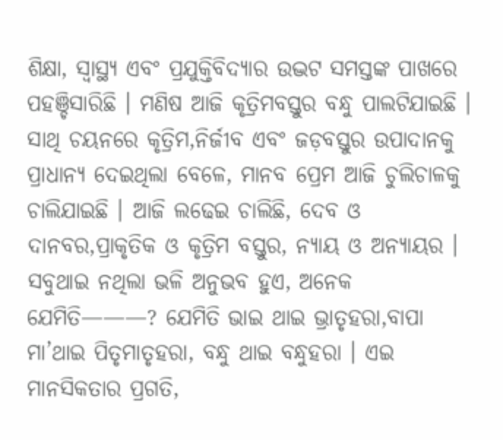ଶିକ୍ଷା, ସ୍ୱାସ୍ଥ୍ୟ ଏବଂ ପ୍ରଯୁକ୍ତିବିଦ୍ୟାର ଉଦ୍ଭଟ ସମସ୍ତଙ୍କ ପାଖରେ ପହଞ୍ଚିସାରିଛି । ମଣିଷ ଆଜି କୃତ୍ରିମବସ୍ତୁର ବନ୍ଧୁ ପାଲଟିଯାଇଛି । ସାଥି ଚୟନରେ କୃତ୍ରିମ,ନିର୍ଜୀବ ଏବଂ ଜଡ଼ବସ୍ତୁର ଉପାଦାନକୁ ପ୍ରାଧାନ୍ୟ ଦେଇଥିଲା ବେଳେ, ମାନବ ପ୍ରେମ ଆଜି ଚୁଲିଚାଳକୁ ଚାଲିଯାଇଛି । ଆଜି ଲଢେଇ ଚାଲିଛି, ଦେବ ଓ ଦାନବର,ପ୍ରାକୃତିକ ଓ କୃତ୍ରିମ ବସ୍ତୁର, ନ୍ୟାୟ ଓ ଅନ୍ୟାୟର । ସବୁଥାଇ ନଥିଲା ଭଳି ଅନୁଭବ ହୁଏ, ଅନେକ ଯେମିତି———? ଯେମିତି ଭାଇ ଥାଇ ଭ୍ରାତୃହରା,ବାପା ମା’ଥାଇ ପିତୃମାତୃହରା, ବନ୍ଧୁ ଥାଇ ବନ୍ଧୁହରା । ଏଇ ମାନସିକତାର ପ୍ରଗତି,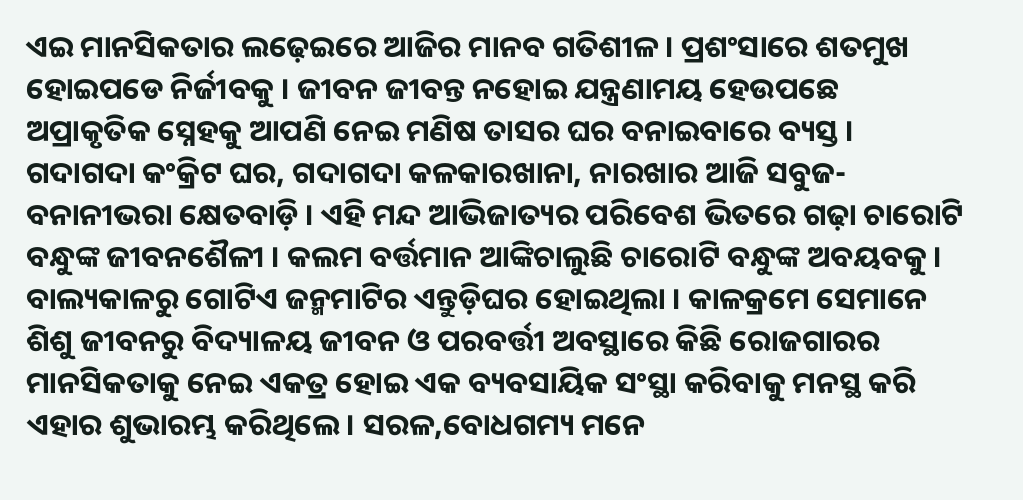ଏଇ ମାନସିକତାର ଲଢ଼େଇରେ ଆଜିର ମାନବ ଗତିଶୀଳ । ପ୍ରଶଂସାରେ ଶତମୁଖ ହୋଇପଡେ ନିର୍ଜୀବକୁ । ଜୀବନ ଜୀବନ୍ତ ନହୋଇ ଯନ୍ତ୍ରଣାମୟ ହେଉପଛେ ଅପ୍ରାକୃତିକ ସ୍ନେହକୁ ଆପଣି ନେଇ ମଣିଷ ତାସର ଘର ବନାଇବାରେ ବ୍ୟସ୍ତ । ଗଦାଗଦା କଂକ୍ରିଟ ଘର, ଗଦାଗଦା କଳକାରଖାନା, ନାରଖାର ଆଜି ସବୁଜ-ବନାନୀଭରା କ୍ଷେତବାଡ଼ି । ଏହି ମନ୍ଦ ଆଭିଜାତ୍ୟର ପରିବେଶ ଭିତରେ ଗଢ଼ା ଚାରୋଟି ବନ୍ଧୁଙ୍କ ଜୀବନଶୈଳୀ । କଲମ ବର୍ତ୍ତମାନ ଆଙ୍କିଚାଲୁଛି ଚାରୋଟି ବନ୍ଧୁଙ୍କ ଅବୟବକୁ । ବାଲ୍ୟକାଳରୁ ଗୋଟିଏ ଜନ୍ମମାଟିର ଏନ୍ତୁଡ଼ିଘର ହୋଇଥିଲା । କାଳକ୍ରମେ ସେମାନେ ଶିଶୁ ଜୀବନରୁ ବିଦ୍ୟାଳୟ ଜୀବନ ଓ ପରବର୍ତ୍ତୀ ଅବସ୍ଥାରେ କିଛି ରୋଜଗାରର ମାନସିକତାକୁ ନେଇ ଏକତ୍ର ହୋଇ ଏକ ବ୍ୟବସାୟିକ ସଂସ୍ଥା କରିବାକୁ ମନସ୍ଥ କରି ଏହାର ଶୁଭାରମ୍ଭ କରିଥିଲେ। ସରଳ,ବୋଧଗମ୍ୟ ମନେ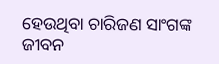ହେଉଥିବା ଚାରିଜଣ ସାଂଗଙ୍କ ଜୀବନ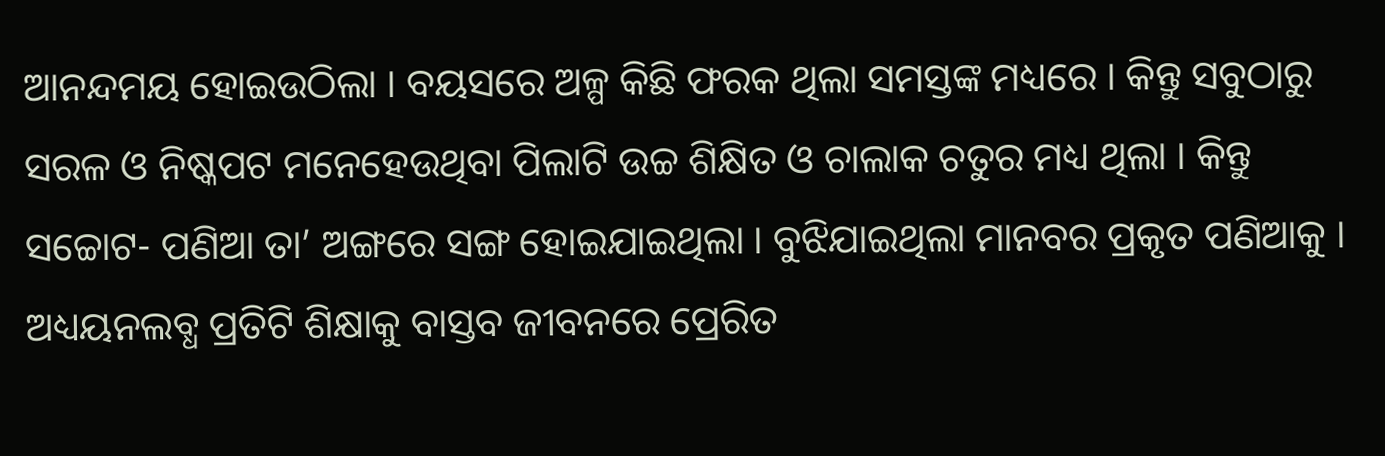ଆନନ୍ଦମୟ ହୋଇଉଠିଲା । ବୟସରେ ଅଳ୍ପ କିଛି ଫରକ ଥିଲା ସମସ୍ତଙ୍କ ମଧ୍ୟରେ । କିନ୍ତୁ ସବୁଠାରୁ ସରଳ ଓ ନିଷ୍କପଟ ମନେହେଉଥିବା ପିଲାଟି ଉଚ୍ଚ ଶିକ୍ଷିତ ଓ ଚାଲାକ ଚତୁର ମଧ୍ୟ ଥିଲା । କିନ୍ତୁ ସଚ୍ଚୋଟ- ପଣିଆ ତା’ ଅଙ୍ଗରେ ସଙ୍ଗ ହୋଇଯାଇଥିଲା । ବୁଝିଯାଇଥିଲା ମାନବର ପ୍ରକୃତ ପଣିଆକୁ । ଅଧ୍ୟୟନଲବ୍ଧ ପ୍ରତିଟି ଶିକ୍ଷାକୁ ବାସ୍ତବ ଜୀବନରେ ପ୍ରେରିତ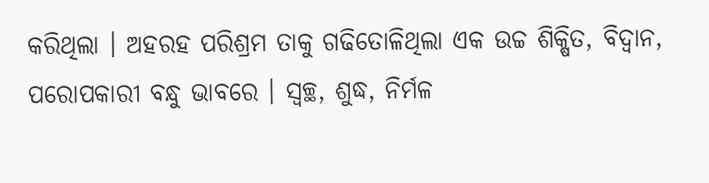କରିଥିଲା । ଅହରହ ପରିଶ୍ରମ ତାକୁ ଗଢିତୋଳିଥିଲା ଏକ ଉଚ୍ଚ ଶିକ୍ଷିତ, ବିଦ୍ୱାନ, ପରୋପକାରୀ ବନ୍ଧୁ ଭାବରେ । ସ୍ୱଚ୍ଛ, ଶୁଦ୍ଧ, ନିର୍ମଳ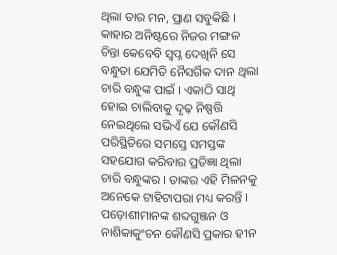ଥିଲା ତାର ମନ, ପ୍ରାଣ ସବୁକିଛି । କାହାର ଅନିଷ୍ଟରେ ନିଜର ମଙ୍ଗଳ ଚିନ୍ତା କେବେବି ସ୍ୱପ୍ନ ଦେଖିନି ସେ ବନ୍ଧୁତା ଯେମିତି ନୈସର୍ଗିକ ଦାନ ଥିଲା ଚାରି ବନ୍ଧୁଙ୍କ ପାଇଁ । ଏକାଠି ସାଥି ହୋଇ ଚାଲିବାକୁ ଦୃଢ଼ ନିଷ୍ପତ୍ତି ନେଇଥିଲେ ସଭିଏଁ ଯେ କୌଣସି ପରିସ୍ଥିତିରେ ସମସ୍ତେ ସମସ୍ତଙ୍କ ସହଯୋଗ କରିବାର ପ୍ରତିଜ୍ଞା ଥିଲା ଚାରି ବନ୍ଧୁଙ୍କର । ତାଙ୍କର ଏହି ମିଳନକୁ ଅନେକେ ଟାହିଟାପରା ମଧ୍ୟ କରନ୍ତି । ପଡ଼ୋଶୀମାନଙ୍କ ଶବ୍ଦଗୁଞ୍ଜନ ଓ ନାଶିକାକୁଂଚନ କୌଣସି ପ୍ରକାର ହୀନ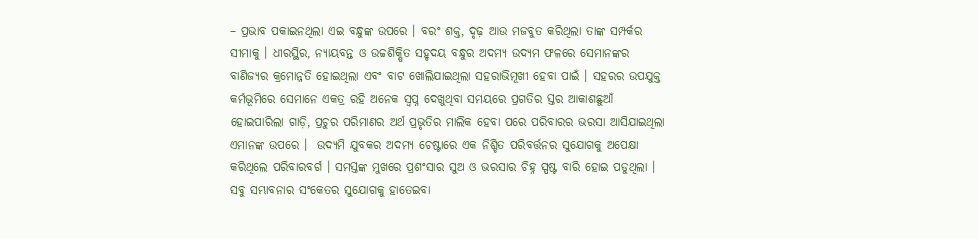– ପ୍ରଭାବ ପକାଇନଥିଲା ଏଇ ବନ୍ଧୁଙ୍କ ଉପରେ । ବରଂ ଶକ୍ତ, ଦୃଢ଼ ଆଉ ମଜବୁତ କରିଥିଲା ତାଙ୍କ ସମ୍ପର୍କର ସୀମାକୁ । ଧୀରସ୍ଥିର, ନ୍ୟାୟବନ୍ତ ଓ ଉଚ୍ଚଶିକ୍ଷିତ ସହୃଦୟ ବନ୍ଧୁର ଅଦମ୍ୟ ଉଦ୍ୟମ ଫଳରେ ସେମାନଙ୍କର ବାଣିଜ୍ୟର କ୍ରମୋନ୍ନତି ହୋଇଥିଲା ଏବଂ ବାଟ ଖୋଲିଯାଇଥିଲା ସହରାଭିମୂଖୀ ହେବା ପାଇଁ । ସହରର ଉପଯୁକ୍ତ କର୍ମଭୂମିରେ ସେମାନେ ଏକତ୍ର ରହି ଅନେକ ସ୍ୱପ୍ନ ଦେଖୁଥିବା ସମୟରେ ପ୍ରଗତିର ସ୍ତର ଆକାଶଛୁଆଁ ହୋଇପାରିଲା ଗାଡ଼ି, ପ୍ରଚୁର ପରିମାଣର ଅର୍ଥ ପ୍ରଭୃତିର ମାଲିକ ହେବା ପରେ ପରିବାରର ଭରସା ଆସିଯାଇଥିଲା ଏମାନଙ୍କ ଉପରେ ।  ଉଦ୍ୟମି ଯୁବକର ଅଦମ୍ୟ ଚେଷ୍ଟାରେ ଏକ ନିଶ୍ଚିତ ପରିବର୍ତ୍ତନର ସୁଯୋଗକୁ ଅପେକ୍ଷା କରିଥିଲେ ପରିବାରବର୍ଗ । ସମସ୍ତଙ୍କ ମୁଖରେ ପ୍ରଶଂସାର ସୁଅ ଓ ଭରସାର ଚିହ୍ନ ସ୍ପଷ୍ଟ ବାରି ହୋଇ ପଡୁଥିଲା । ସବୁ ସମ୍ଭାବନାର ସଂକେତର ସୁଯୋଗକୁ ହାତେଇବା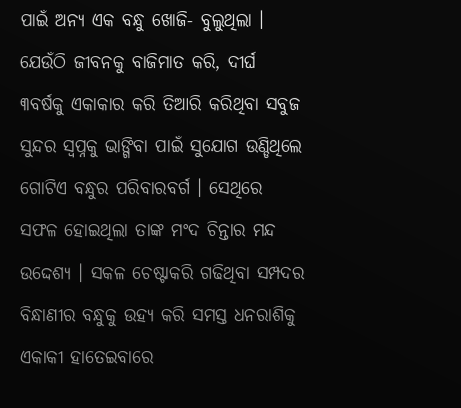ପାଇଁ ଅନ୍ୟ ଏକ ବନ୍ଧୁ ଖୋଜି- ବୁଲୁଥିଲା । ଯେଉଁଠି ଜୀବନକୁ ବାଜିମାତ କରି, ଦୀର୍ଘ ୩ବର୍ଷକୁ ଏକାକାର କରି ତିଆରି କରିଥିବା ସବୁଜ ସୁନ୍ଦର ସ୍ୱପ୍ନକୁ ଭାଙ୍ଗିବା ପାଇଁ ସୁଯୋଗ ଉଣ୍ଡିଥିଲେ ଗୋଟିଏ ବନ୍ଧୁର ପରିବାରବର୍ଗ । ସେଥିରେ ସଫଳ ହୋଇଥିଲା ତାଙ୍କ ମଂଦ ଚିନ୍ତାର ମନ୍ଦ ଉଦ୍ଦେଶ୍ୟ । ସକଳ ଚେଷ୍ଟାକରି ଗଢିଥିବା ସମ୍ପଦର ବିନ୍ଧାଣୀର ବନ୍ଧୁକୁ ଉହ୍ୟ କରି ସମସ୍ତ ଧନରାଶିକୁ ଏକାକୀ ହାତେଇବାରେ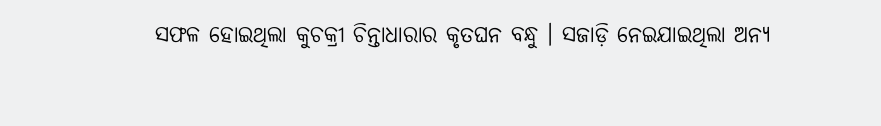ସଫଳ ହୋଇଥିଲା କୁଚକ୍ରୀ ଚିନ୍ତାଧାରାର କୃତଘନ ବନ୍ଧୁ । ସଜାଡ଼ି ନେଇଯାଇଥିଲା ଅନ୍ୟ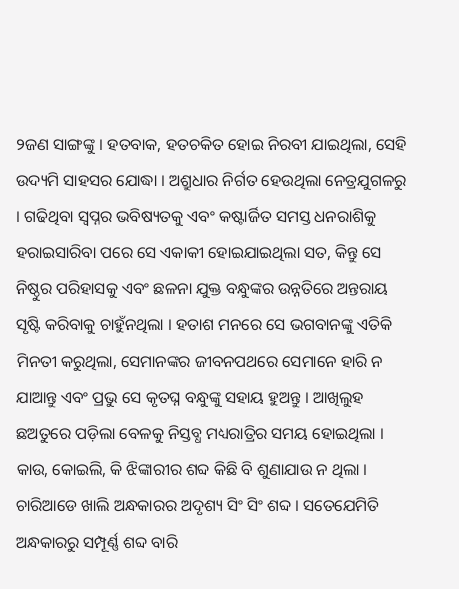୨ଜଣ ସାଙ୍ଗଙ୍କୁ । ହତବାକ, ହତଚକିତ ହୋଇ ନିରବୀ ଯାଇଥିଲା, ସେହି ଉଦ୍ୟମି ସାହସର ଯୋଦ୍ଧା । ଅଶ୍ରୁଧାର ନିର୍ଗତ ହେଉଥିଲା ନେତ୍ରଯୁଗଳରୁ । ଗଢିଥିବା ସ୍ବପ୍ନର ଭବିଷ୍ୟତକୁ ଏବଂ କଷ୍ଟାର୍ଜିତ ସମସ୍ତ ଧନରାଶିକୁ ହରାଇସାରିବା ପରେ ସେ ଏକାକୀ ହୋଇଯାଇଥିଲା ସତ, କିନ୍ତୁ ସେ ନିଷ୍ଠୁର ପରିହାସକୁ ଏବଂ ଛଳନା ଯୁକ୍ତ ବନ୍ଧୁଙ୍କର ଉନ୍ନତିରେ ଅନ୍ତରାୟ ସୃଷ୍ଟି କରିବାକୁ ଚାହୁଁନଥିଲା । ହତାଶ ମନରେ ସେ ଭଗବାନଙ୍କୁ ଏତିକି ମିନତୀ କରୁଥିଲା, ସେମାନଙ୍କର ଜୀବନପଥରେ ସେମାନେ ହାରି ନ ଯାଆନ୍ତୁ ଏବଂ ପ୍ରଭୁ ସେ କୃତଘ୍ନ ବନ୍ଧୁଙ୍କୁ ସହାୟ ହୁଅନ୍ତୁ । ଆଖିଲୁହ ଛଅତୁରେ ପଡ଼ିଲା ବେଳକୁ ନିସ୍ତବ୍ଧ ମଧ୍ୟରାତ୍ରିର ସମୟ ହୋଇଥିଲା । କାଉ, କୋଇଲି, କି ଝିଙ୍କାରୀର ଶବ୍ଦ କିଛି ବି ଶୁଣାଯାଉ ନ ଥିଲା । ଚାରିଆଡେ ଖାଲି ଅନ୍ଧକାରର ଅଦୃଶ୍ୟ ସିଂ ସିଂ ଶବ୍ଦ । ସତେଯେମିତି ଅନ୍ଧକାରରୁ ସମ୍ପୂର୍ଣ୍ଣ ଶବ୍ଦ ବାରି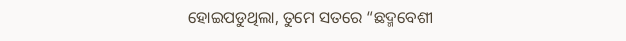ହୋଇପଡୁଥିଲା, ତୁମେ ସତରେ “ଛଦ୍ମବେଶୀ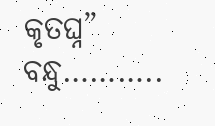କୃତଘ୍ନ” ବନ୍ଧୁ………..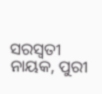ସରସ୍ୱତୀ ନାୟକ, ପୁରୀ